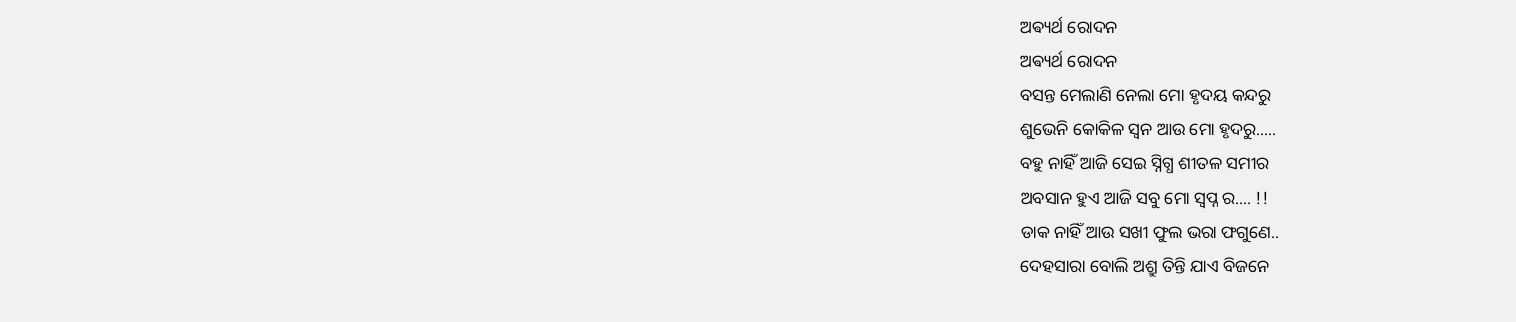ଅଵ୍ୟର୍ଥ ରୋଦନ
ଅଵ୍ୟର୍ଥ ରୋଦନ
ବସନ୍ତ ମେଲାଣି ନେଲା ମୋ ହୃଦୟ କନ୍ଦରୁ
ଶୁଭେନି କୋକିଳ ସ୍ଵନ ଆଉ ମୋ ହୃଦରୁ.....
ବହୁ ନାହିଁ ଆଜି ସେଇ ସ୍ନିଗ୍ଧ ଶୀତଳ ସମୀର
ଅବସାନ ହୁଏ ଆଜି ସବୁ ମୋ ସ୍ବପ୍ନ ର.... !!
ଡାକ ନାହିଁ ଆଉ ସଖୀ ଫୁଲ ଭରା ଫଗୁଣେ..
ଦେହସାରା ବୋଲି ଅଶ୍ରୁ ତିନ୍ତି ଯାଏ ବିଜନେ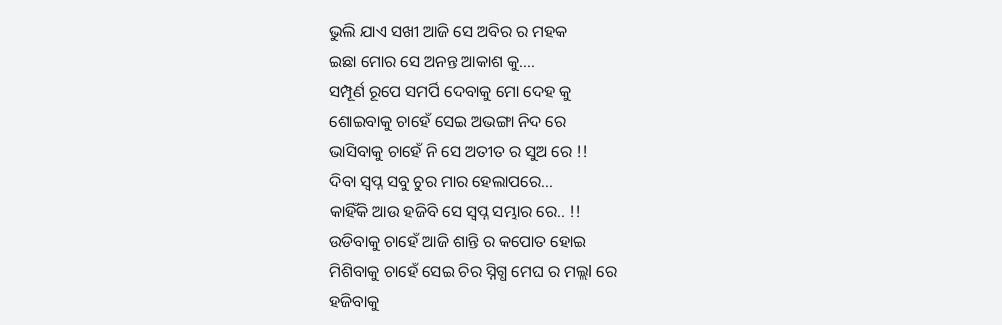ଭୁଲି ଯାଏ ସଖୀ ଆଜି ସେ ଅବିର ର ମହକ
ଇଛା ମୋର ସେ ଅନନ୍ତ ଆକାଶ କୁ....
ସମ୍ପୂର୍ଣ ରୂପେ ସମର୍ପି ଦେବାକୁ ମୋ ଦେହ କୁ
ଶୋଇବାକୁ ଚାହେଁ ସେଇ ଅଭଙ୍ଗା ନିଦ ରେ
ଭାସିବାକୁ ଚାହେଁ ନି ସେ ଅତୀତ ର ସୁଅ ରେ !!
ଦିବା ସ୍ବପ୍ନ ସବୁ ଚୁର ମାର ହେଲାପରେ...
କାହିଁକି ଆଉ ହଜିବି ସେ ସ୍ବପ୍ନ ସମ୍ଭାର ରେ.. !!
ଉଡିବାକୁ ଚାହେଁ ଆଜି ଶାନ୍ତି ର କପୋତ ହୋଇ
ମିଶିବାକୁ ଚାହେଁ ସେଇ ଚିର ସ୍ନିଗ୍ଧ ମେଘ ର ମଲ୍ଲl ରେ
ହଜିବାକୁ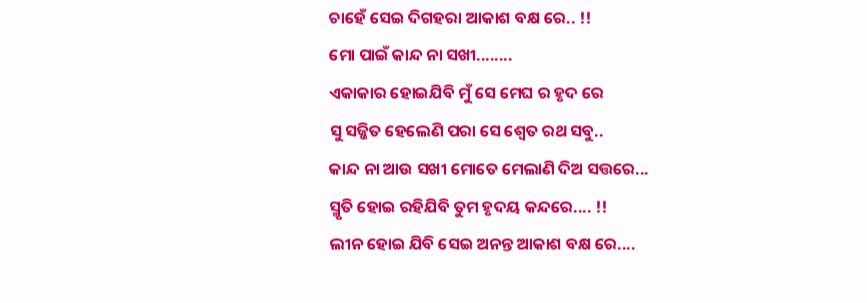ଚାହେଁ ସେଇ ଦିଗହରା ଆକାଶ ବକ୍ଷ ରେ.. !!
ମୋ ପାଇଁ କାନ୍ଦ ନା ସଖୀ........
ଏକାକାର ହୋଇଯିବି ମୁଁ ସେ ମେଘ ର ହୃଦ ରେ
ସୁ ସଜ୍ଜିତ ହେଲେଣି ପରା ସେ ଶ୍ୱେତ ରଥ ସବୁ..
କାନ୍ଦ ନା ଆଉ ସଖୀ ମୋତେ ମେଲାଣି ଦିଅ ସତ୍ତରେ...
ସ୍ମୃତି ହୋଇ ରହିଯିବି ତୁମ ହୃଦୟ କନ୍ଦରେ.... !!
ଲୀନ ହୋଇ ଯିବି ସେଇ ଅନନ୍ତ ଆକାଶ ବକ୍ଷ ରେ....